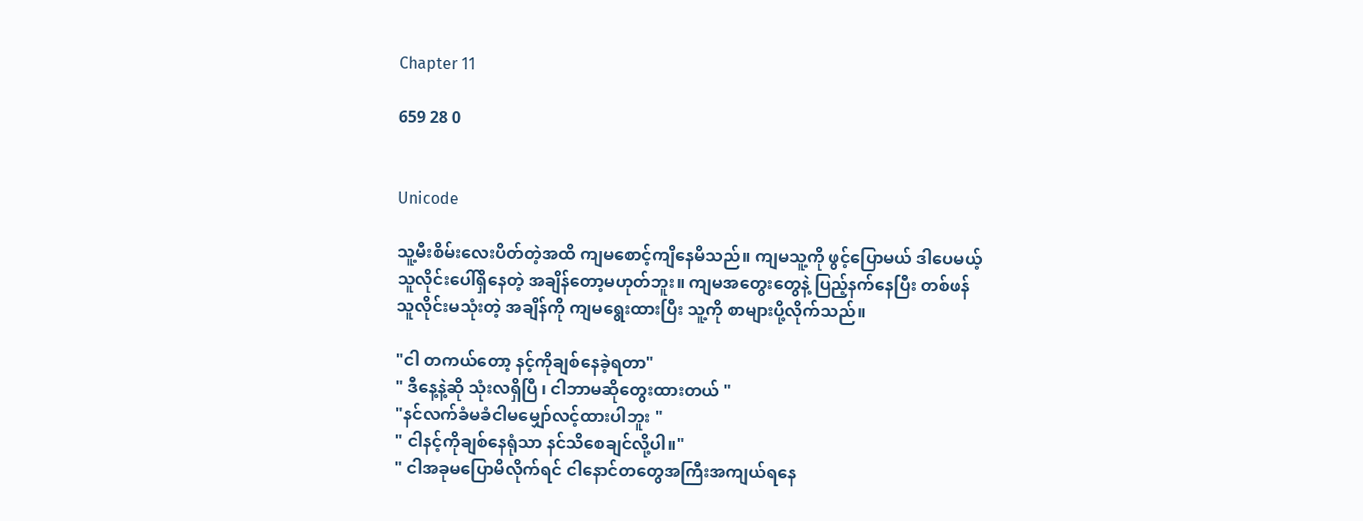Chapter 11

659 28 0


Unicode

သူ့မီးစိမ်းလေးပိတ်တဲ့အထိ ကျမစောင့်ကျိနေမိသည်။ ကျမသူ့ကို ဖွင့်ပြောမယ် ဒါပေမယ့် သူလိုင်းပေါ်ရှိနေတဲ့ အချိန်တော့မဟုတ်ဘူး။ ကျမအတွေးတွေနဲ့ ပြည့်နက်နေပြီး တစ်ဖန် သူလိုင်းမသုံးတဲ့ အချိန်ကို ကျမရွေးထားပြီး သူ့ကို စာများပို့လိုက်သည်။

"ငါ တကယ်တော့ နင့်ကိုချစ်နေခဲ့ရတာ"
" ဒီနေ့နဲ့ဆို သုံးလရှိပြီ ၊ ငါဘာမဆိုတွေးထားတယ် "
"နင်လက်ခံမခံငါမမျှော်လင့်ထားပါဘူး "
" ငါနင့်ကိုချစ်နေရုံသာ နင်သိစေချင်လို့ပါ။"
" ငါအခုမပြောမိလိုက်ရင် ငါနောင်တတွေအကြီးအကျယ်ရနေ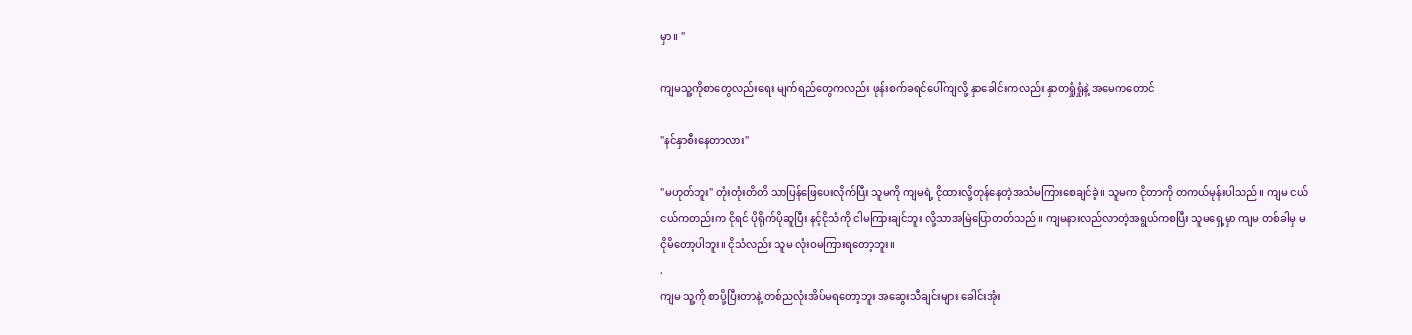မှာ။ "

ကျမသူ့ကိုစာတွေလည်းရေး မျက်ရည်တွေကလည်း ဖုန်းစက်ခရင်ပေါ်ကျလို့ နှာခေါင်းကလည်း နှာတရှုံရှုံနဲ့ အမေကတောင်

"နင်နှာစီးနေတာလား"

"မဟုတ်ဘူး" တုံးတုံးတိတိ သာပြန်ဖြေပေးလိုက်ပြီး သူမကို ကျမရဲ့ ငိုထားလို့တုန်နေတဲ့အသံမကြားစေချင်ခဲ့။ သူမက ငိုတာကို တကယ်မုန်းပါသည်။ ကျမ ငယ်ငယ်ကတည်းက ငိုရင် ပိုရိုက်ပိုဆူပြီး နင့်ငိုသံကို ငါမကြားချင်ဘူး လို့သာအမြဲပြောတတ်သည်။ ကျမနားလည်လာတဲ့အရွယ်ကစပြီး သူမရှေ့မှာ ကျမ တစ်ခါမှ မငိုမိတော့ပါဘူး။ ငိုသံလည်း သူမ လုံးဝမကြားရတော့ဘူး။
.
ကျမ သူ့ကို စာပို့ပြီးတာနဲ့ တစ်ညလုံးအိပ်မရတော့ဘူး အဆွေးသီချင်းများ ခေါင်းအုံး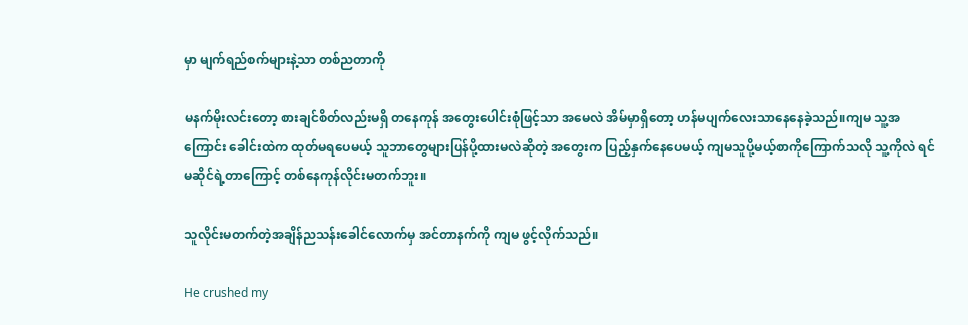မှာ မျက်ရည်စက်များနဲ့သာ တစ်ညတာကို

မနက်မိုးလင်းတော့ စားချင်စိတ်လည်းမရှိ တနေကုန် အတွေးပေါင်းစုံဖြင့်သာ အမေလဲ အိမ်မှာရှိတော့ ဟန်မပျက်လေးသာနေနေခဲ့သည်။ကျမ သူ့အကြောင်း ခေါင်းထဲက ထုတ်မရပေမယ့် သူဘာတွေများပြန်ပို့ထားမလဲဆိုတဲ့ အတွေးက ပြည့်နှက်နေပေမယ့် ကျမသူပို့မယ့်စာကိုကြောက်သလို သူ့ကိုလဲ ရင်မဆိုင်ရဲ့တာကြောင့် တစ်နေကုန်လိုင်းမတက်ဘူး။

သူလိုင်းမတက်တဲ့အချိန်ညသန်းခေါင်လောက်မှ အင်တာနက်ကို ကျမ ဖွင့်လိုက်သည်။

He crushed my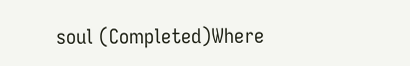soul (Completed)Where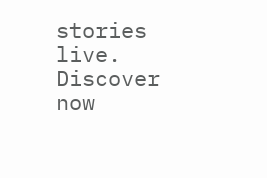stories live. Discover now